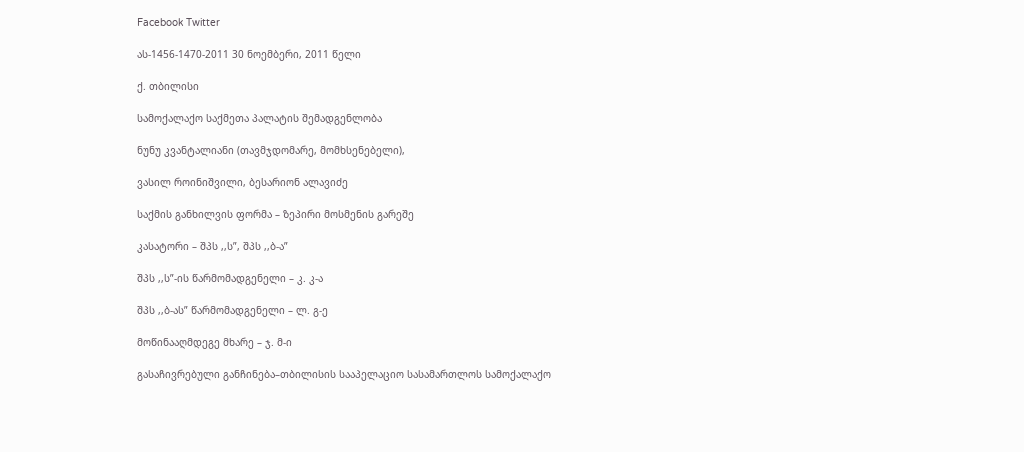Facebook Twitter

ას-1456-1470-2011 30 ნოემბერი, 2011 წელი

ქ. თბილისი

სამოქალაქო საქმეთა პალატის შემადგენლობა

ნუნუ კვანტალიანი (თავმჯდომარე, მომხსენებელი),

ვასილ როინიშვილი, ბესარიონ ალავიძე

საქმის განხილვის ფორმა – ზეპირი მოსმენის გარეშე

კასატორი – შპს ,,ს”, შპს ,,ბ-ა”

შპს ,,ს”-ის წარმომადგენელი – კ. კ-ა

შპს ,,ბ-ას” წარმომადგენელი – ლ. გ-ე

მოწინააღმდეგე მხარე – ჯ. მ-ი

გასაჩივრებული განჩინება–თბილისის სააპელაციო სასამართლოს სამოქალაქო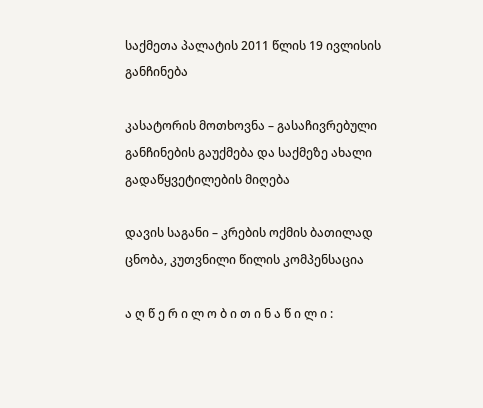საქმეთა პალატის 2011 წლის 19 ივლისის განჩინება

კასატორის მოთხოვნა – გასაჩივრებული განჩინების გაუქმება და საქმეზე ახალი გადაწყვეტილების მიღება

დავის საგანი – კრების ოქმის ბათილად ცნობა, კუთვნილი წილის კომპენსაცია

ა ღ წ ე რ ი ლ ო ბ ი თ ი ნ ა წ ი ლ ი :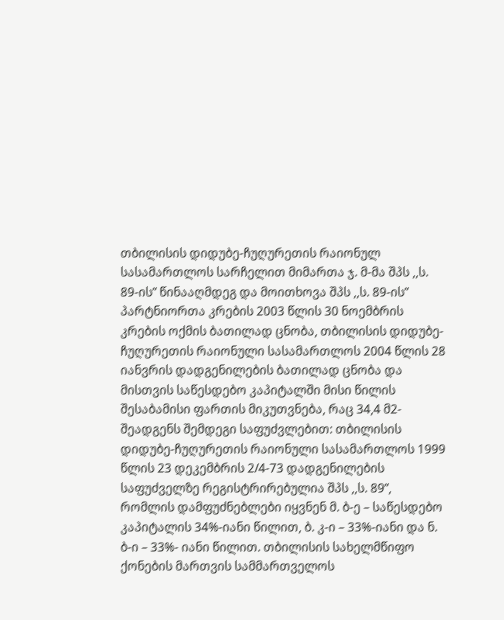თბილისის დიდუბე-ჩუღურეთის რაიონულ სასამართლოს სარჩელით მიმართა ჯ. მ-მა შპს ,,ს. 89-ის” წინააღმდეგ და მოითხოვა შპს ,,ს. 89-ის” პარტნიორთა კრების 2003 წლის 30 ნოემბრის კრების ოქმის ბათილად ცნობა, თბილისის დიდუბე-ჩუღურეთის რაიონული სასამართლოს 2004 წლის 28 იანვრის დადგენილების ბათილად ცნობა და მისთვის საწესდებო კაპიტალში მისი წილის შესაბამისი ფართის მიკუთვნება, რაც 34,4 მ2- შეადგენს შემდეგი საფუძვლებით: თბილისის დიდუბე-ჩუღურეთის რაიონული სასამართლოს 1999 წლის 23 დეკემბრის 2/4-73 დადგენილების საფუძველზე რეგისტრირებულია შპს ,,ს. 89”, რომლის დამფუძნებლები იყვნენ მ. ბ-ე – საწესდებო კაპიტალის 34%-იანი წილით, ბ. კ-ი – 33%-იანი და ნ. ბ-ი – 33%- იანი წილით. თბილისის სახელმწიფო ქონების მართვის სამმართველოს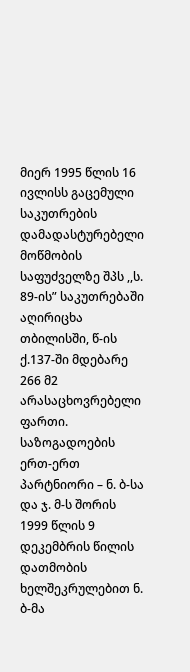მიერ 1995 წლის 16 ივლისს გაცემული საკუთრების დამადასტურებელი მოწმობის საფუძველზე შპს ,,ს. 89-ის” საკუთრებაში აღირიცხა თბილისში, წ-ის ქ.137-ში მდებარე 266 მ2 არასაცხოვრებელი ფართი. საზოგადოების ერთ-ერთ პარტნიორი – ნ. ბ-სა და ჯ. მ-ს შორის 1999 წლის 9 დეკემბრის წილის დათმობის ხელშეკრულებით ნ. ბ-მა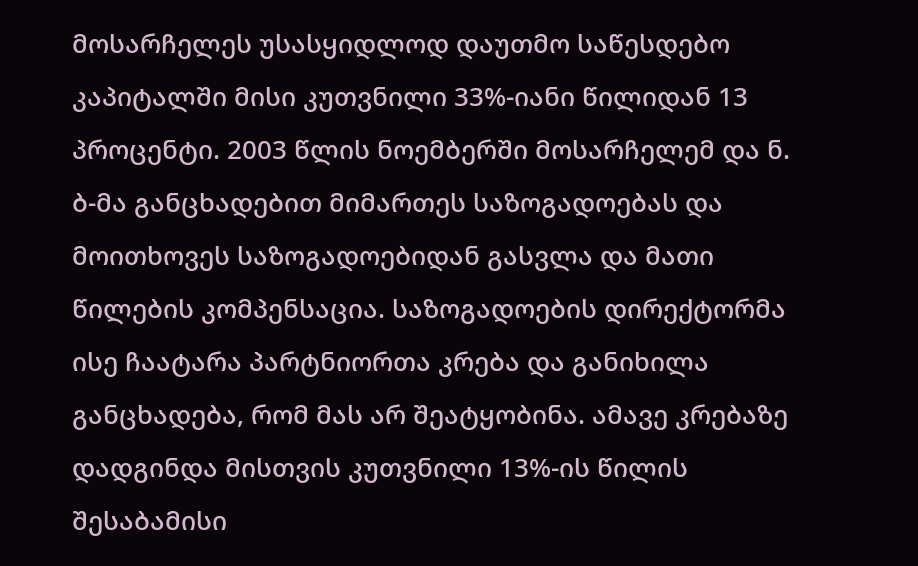მოსარჩელეს უსასყიდლოდ დაუთმო საწესდებო კაპიტალში მისი კუთვნილი 33%-იანი წილიდან 13 პროცენტი. 2003 წლის ნოემბერში მოსარჩელემ და ნ. ბ-მა განცხადებით მიმართეს საზოგადოებას და მოითხოვეს საზოგადოებიდან გასვლა და მათი წილების კომპენსაცია. საზოგადოების დირექტორმა ისე ჩაატარა პარტნიორთა კრება და განიხილა განცხადება, რომ მას არ შეატყობინა. ამავე კრებაზე დადგინდა მისთვის კუთვნილი 13%-ის წილის შესაბამისი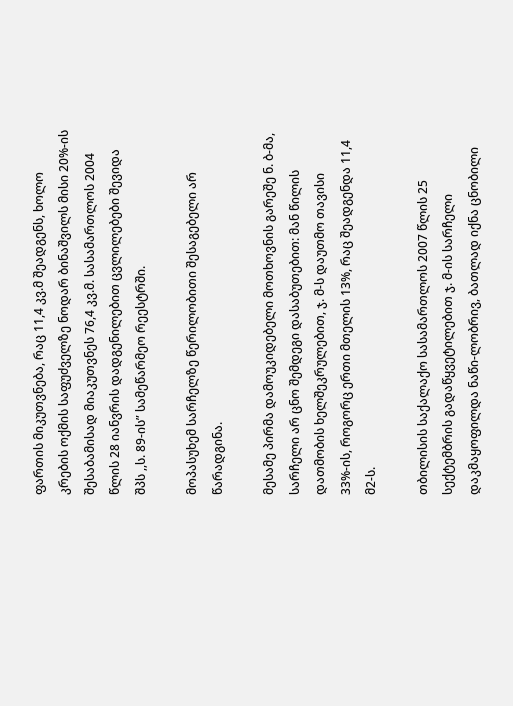ფართის მიკუთვნება, რაც 11,4 კვ.მ შეადგენს, ხოლო კრების ოქმის საფუძველზე ნოდარ ბინაშვილს მისი 20%-ის შესაბამისად მიაკუთვნეს 76,4 კვ.მ. სასამართლოს 2004 წლის 28 იანვრის დადგენილებით ცვლილებები შევიდა შპს ,,ს. 89-ის” სამეწარმეო რეესტრში.

მოპასუხემ სარჩელზე წერილობითი შესაგებელი არ წარადგინა.

მესამე პირმა დამოუკიდებელი მოთხოვნის გარეშე ნ. ბ-მა, სარჩელი არ ცნო შემდეგი დასაბუთებით: მან წილის დათმობის ხელშეკრულებით, ჯ. მ-ს დაუთმო თავისი 33%-ის, როგორც ერთი მთელის 13%, რაც შეადგენდა 11,4 მ2-ს.

თბილისის საქალაქო სასამართლოს 2007 წლის 25 სექტემბრის გადაწყვეტილებით ჯ. მ-ის სარჩელი დაკმაყოფილდა ნაწი-ლობრივ, ბათლად იქნა ცნობილი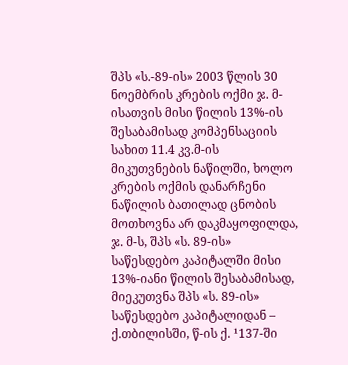შპს «ს.-89-ის» 2003 წლის 30 ნოემბრის კრების ოქმი ჯ. მ-ისათვის მისი წილის 13%-ის შესაბამისად კომპენსაციის სახით 11.4 კვ.მ-ის მიკუთვნების ნაწილში, ხოლო კრების ოქმის დანარჩენი ნაწილის ბათილად ცნობის მოთხოვნა არ დაკმაყოფილდა, ჯ. მ-ს, შპს «ს. 89-ის» საწესდებო კაპიტალში მისი 13%-იანი წილის შესაბამისად, მიეკუთვნა შპს «ს. 89-ის» საწესდებო კაპიტალიდან – ქ.თბილისში, წ-ის ქ. ¹137-ში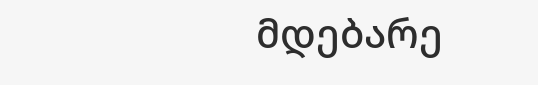მდებარე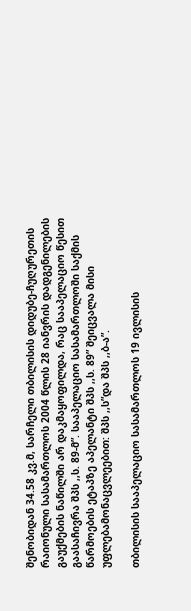შენობიდან 34.58 კვ.მ, სარჩელი თბილისის დიდუბე-ჩუღურეთის რაიონული სასამართლოს 2004 წლის 28 იანვრის დადგენილების გაუქმების ნაწილში არ დაკმაყოფილდა, რაც სააპელაციო წესით გაასაჩივრა შპს ,,ს. 89-მ”. სააპელაციო სასამართლოში საქმის წარმოების ეტაპზე აპელანტი შპს ,,ს. 89” შეიცვალა მისი უფლებამონაცვლეებით: შპს ,,ს”და შპს ,,ბ-ა”.

თბილისის სააპელაციო სასამართლოს 19 ივლისის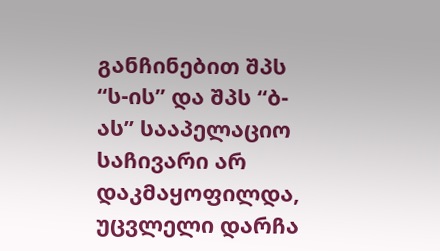განჩინებით შპს “ს-ის” და შპს “ბ-ას” სააპელაციო საჩივარი არ დაკმაყოფილდა, უცვლელი დარჩა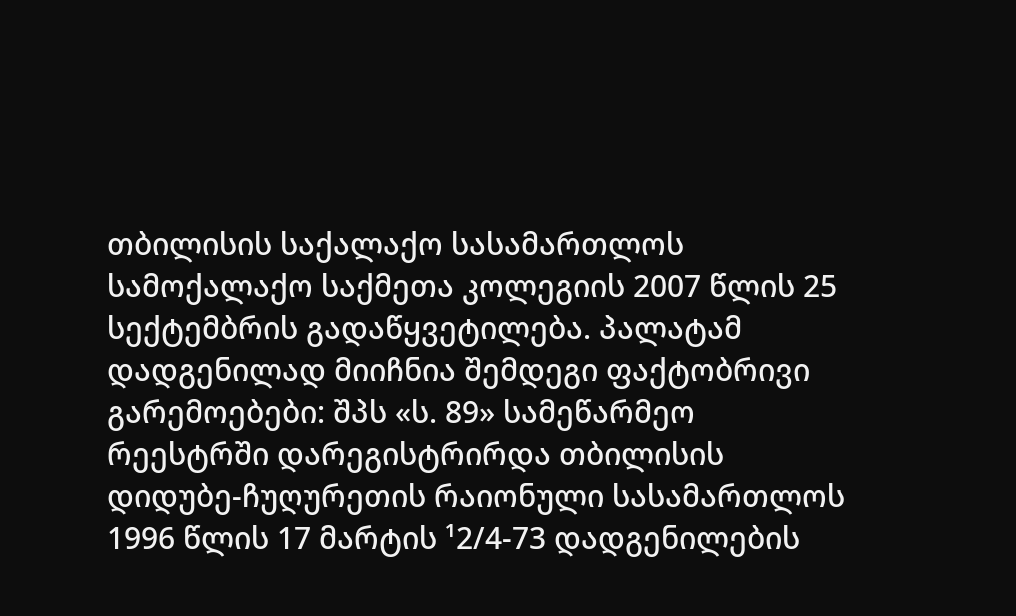თბილისის საქალაქო სასამართლოს სამოქალაქო საქმეთა კოლეგიის 2007 წლის 25 სექტემბრის გადაწყვეტილება. პალატამ დადგენილად მიიჩნია შემდეგი ფაქტობრივი გარემოებები: შპს «ს. 89» სამეწარმეო რეესტრში დარეგისტრირდა თბილისის დიდუბე-ჩუღურეთის რაიონული სასამართლოს 1996 წლის 17 მარტის ¹2/4-73 დადგენილების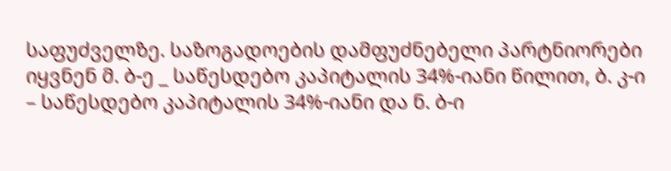საფუძველზე. საზოგადოების დამფუძნებელი პარტნიორები იყვნენ მ. ბ-ე _ საწესდებო კაპიტალის 34%-იანი წილით, ბ. კ-ი – საწესდებო კაპიტალის 34%-იანი და ნ. ბ-ი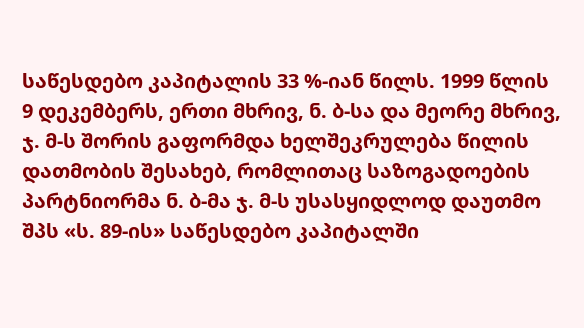საწესდებო კაპიტალის 33 %-იან წილს. 1999 წლის 9 დეკემბერს, ერთი მხრივ, ნ. ბ-სა და მეორე მხრივ, ჯ. მ-ს შორის გაფორმდა ხელშეკრულება წილის დათმობის შესახებ, რომლითაც საზოგადოების პარტნიორმა ნ. ბ-მა ჯ. მ-ს უსასყიდლოდ დაუთმო შპს «ს. 89-ის» საწესდებო კაპიტალში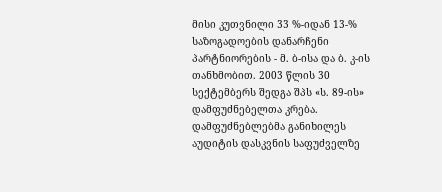მისი კუთვნილი 33 %-იდან 13-% საზოგადოების დანარჩენი პარტნიორების - მ. ბ-ისა და ბ. კ-ის თანხმობით. 2003 წლის 30 სექტემბერს შედგა შპს «ს. 89-ის» დამფუძნებელთა კრება. დამფუძნებლებმა განიხილეს აუდიტის დასკვნის საფუძველზე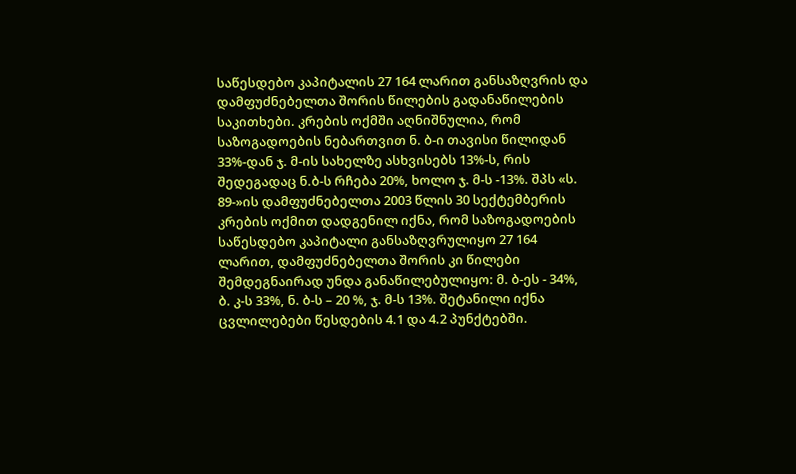საწესდებო კაპიტალის 27 164 ლარით განსაზღვრის და დამფუძნებელთა შორის წილების გადანაწილების საკითხები. კრების ოქმში აღნიშნულია, რომ საზოგადოების ნებართვით ნ. ბ-ი თავისი წილიდან 33%-დან ჯ. მ-ის სახელზე ასხვისებს 13%-ს, რის შედეგადაც ნ.ბ-ს რჩება 20%, ხოლო ჯ. მ-ს -13%. შპს «ს. 89-»ის დამფუძნებელთა 2003 წლის 30 სექტემბერის კრების ოქმით დადგენილ იქნა, რომ საზოგადოების საწესდებო კაპიტალი განსაზღვრულიყო 27 164 ლარით, დამფუძნებელთა შორის კი წილები შემდეგნაირად უნდა განაწილებულიყო: მ. ბ-ეს - 34%, ბ. კ-ს 33%, ნ. ბ-ს – 20 %, ჯ. მ-ს 13%. შეტანილი იქნა ცვლილებები წესდების 4.1 და 4.2 პუნქტებში.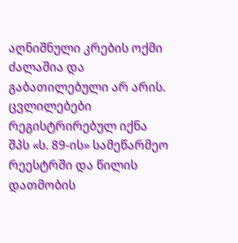აღნიშნული კრების ოქმი ძალაშია და გაბათილებული არ არის. ცვლილებები რეგისტრირებულ იქნა შპს «ს. 89-ის» სამეწარმეო რეესტრში და წილის დათმობის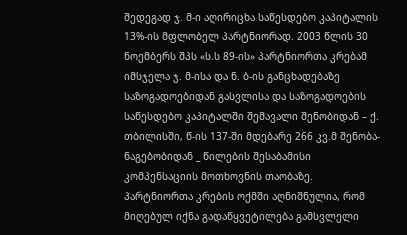შედეგად ჯ. მ-ი აღირიცხა საწესდებო კაპიტალის 13%-ის მფლობელ პარტნიორად. 2003 წლის 30 ნოემბერს შპს «ს.ს 89-ის» პარტნიორთა კრებამ იმსჯელა ჯ. მ-ისა და ნ. ბ-ის განცხადებაზე საზოგადოებიდან გასვლისა და საზოგადოების საწესდებო კაპიტალში შემავალი შენობიდან – ქ. თბილისში, წ-ის 137-ში მდებარე 266 კვ.მ შენობა-ნაგებობიდან _ წილების შესაბამისი კომპენსაციის მოთხოვნის თაობაზე. პარტნიორთა კრების ოქმში აღნიშნულია, რომ მიღებულ იქნა გადაწყვეტილება გამსვლელი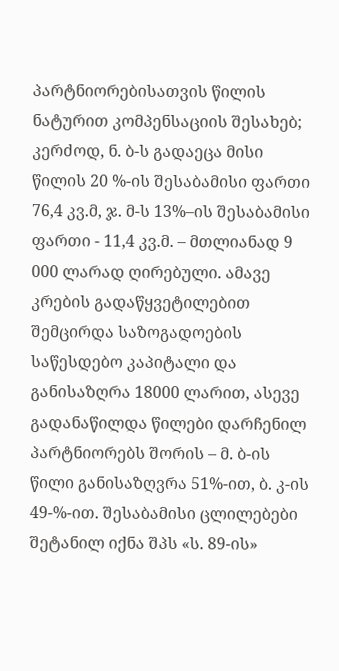პარტნიორებისათვის წილის ნატურით კომპენსაციის შესახებ; კერძოდ, ნ. ბ-ს გადაეცა მისი წილის 20 %-ის შესაბამისი ფართი 76,4 კვ.მ, ჯ. მ-ს 13%–ის შესაბამისი ფართი - 11,4 კვ.მ. – მთლიანად 9 000 ლარად ღირებული. ამავე კრების გადაწყვეტილებით შემცირდა საზოგადოების საწესდებო კაპიტალი და განისაზღრა 18000 ლარით, ასევე გადანაწილდა წილები დარჩენილ პარტნიორებს შორის – მ. ბ-ის წილი განისაზღვრა 51%-ით, ბ. კ-ის 49-%-ით. შესაბამისი ცლილებები შეტანილ იქნა შპს «ს. 89-ის»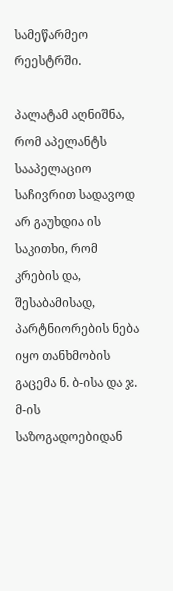სამეწარმეო რეესტრში.

პალატამ აღნიშნა, რომ აპელანტს სააპელაციო საჩივრით სადავოდ არ გაუხდია ის საკითხი, რომ კრების და, შესაბამისად, პარტნიორების ნება იყო თანხმობის გაცემა ნ. ბ-ისა და ჯ. მ-ის საზოგადოებიდან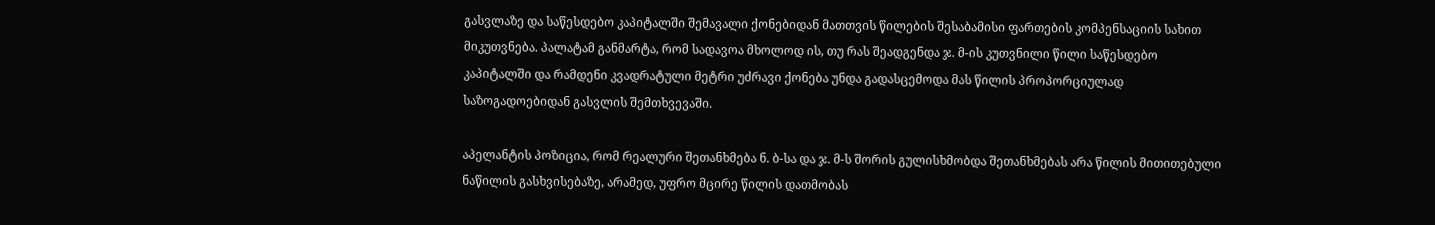გასვლაზე და საწესდებო კაპიტალში შემავალი ქონებიდან მათთვის წილების შესაბამისი ფართების კომპენსაციის სახით მიკუთვნება. პალატამ განმარტა, რომ სადავოა მხოლოდ ის, თუ რას შეადგენდა ჯ. მ-ის კუთვნილი წილი საწესდებო კაპიტალში და რამდენი კვადრატული მეტრი უძრავი ქონება უნდა გადასცემოდა მას წილის პროპორციულად საზოგადოებიდან გასვლის შემთხვევაში.

აპელანტის პოზიცია, რომ რეალური შეთანხმება ნ. ბ-სა და ჯ. მ-ს შორის გულისხმობდა შეთანხმებას არა წილის მითითებული ნაწილის გასხვისებაზე, არამედ, უფრო მცირე წილის დათმობას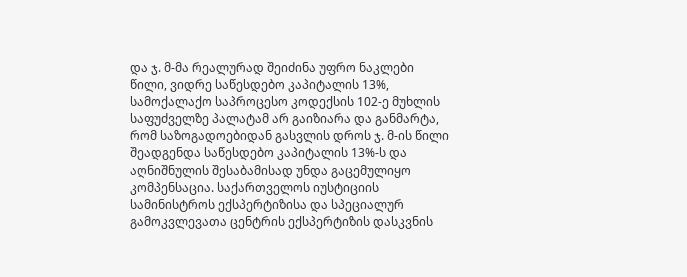და ჯ. მ-მა რეალურად შეიძინა უფრო ნაკლები წილი, ვიდრე საწესდებო კაპიტალის 13%, სამოქალაქო საპროცესო კოდექსის 102-ე მუხლის საფუძველზე პალატამ არ გაიზიარა და განმარტა, რომ საზოგადოებიდან გასვლის დროს ჯ. მ-ის წილი შეადგენდა საწესდებო კაპიტალის 13%-ს და აღნიშნულის შესაბამისად უნდა გაცემულიყო კომპენსაცია. საქართველოს იუსტიციის სამინისტროს ექსპერტიზისა და სპეციალურ გამოკვლევათა ცენტრის ექსპერტიზის დასკვნის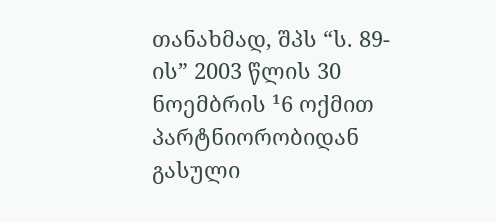თანახმად, შპს “ს. 89-ის” 2003 წლის 30 ნოემბრის ¹6 ოქმით პარტნიორობიდან გასული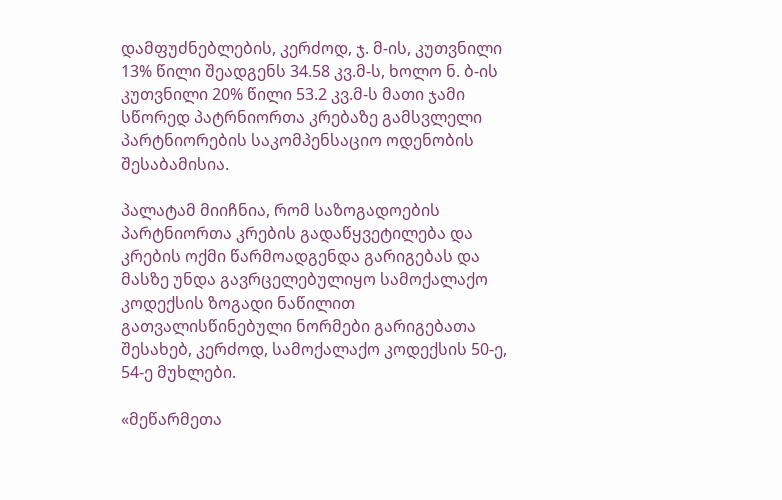დამფუძნებლების, კერძოდ, ჯ. მ-ის, კუთვნილი 13% წილი შეადგენს 34.58 კვ.მ-ს, ხოლო ნ. ბ-ის კუთვნილი 20% წილი 53.2 კვ.მ-ს მათი ჯამი სწორედ პატრნიორთა კრებაზე გამსვლელი პარტნიორების საკომპენსაციო ოდენობის შესაბამისია.

პალატამ მიიჩნია, რომ საზოგადოების პარტნიორთა კრების გადაწყვეტილება და კრების ოქმი წარმოადგენდა გარიგებას და მასზე უნდა გავრცელებულიყო სამოქალაქო კოდექსის ზოგადი ნაწილით გათვალისწინებული ნორმები გარიგებათა შესახებ, კერძოდ, სამოქალაქო კოდექსის 50-ე, 54-ე მუხლები.

«მეწარმეთა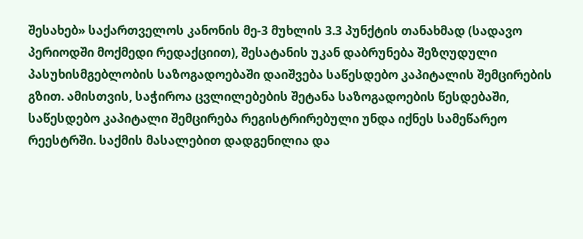შესახებ» საქართველოს კანონის მე-3 მუხლის 3.3 პუნქტის თანახმად (სადავო პერიოდში მოქმედი რედაქციით), შესატანის უკან დაბრუნება შეზღუდული პასუხისმგებლობის საზოგადოებაში დაიშვება საწესდებო კაპიტალის შემცირების გზით. ამისთვის, საჭიროა ცვლილებების შეტანა საზოგადოების წესდებაში, საწესდებო კაპიტალი შემცირება რეგისტრირებული უნდა იქნეს სამეწარეო რეესტრში. საქმის მასალებით დადგენილია და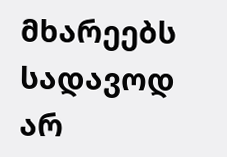მხარეებს სადავოდ არ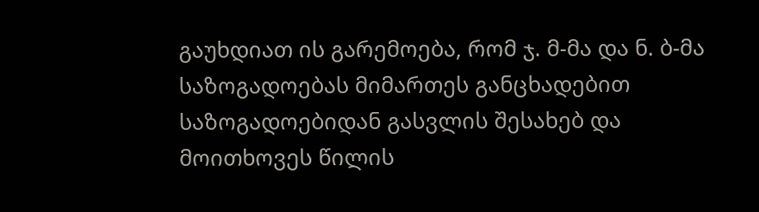გაუხდიათ ის გარემოება, რომ ჯ. მ-მა და ნ. ბ-მა საზოგადოებას მიმართეს განცხადებით საზოგადოებიდან გასვლის შესახებ და მოითხოვეს წილის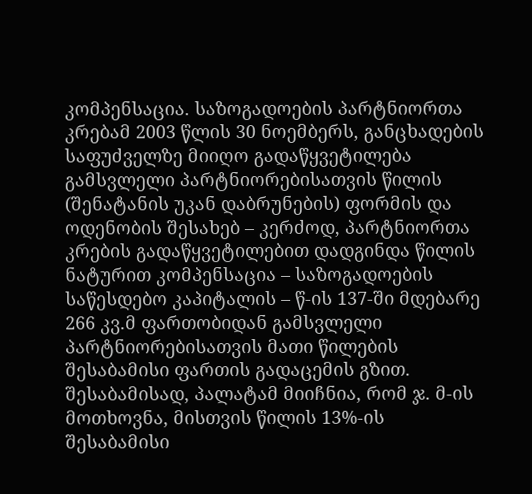კომპენსაცია. საზოგადოების პარტნიორთა კრებამ 2003 წლის 30 ნოემბერს, განცხადების საფუძველზე მიიღო გადაწყვეტილება გამსვლელი პარტნიორებისათვის წილის (შენატანის უკან დაბრუნების) ფორმის და ოდენობის შესახებ – კერძოდ, პარტნიორთა კრების გადაწყვეტილებით დადგინდა წილის ნატურით კომპენსაცია – საზოგადოების საწესდებო კაპიტალის – წ-ის 137-ში მდებარე 266 კვ.მ ფართობიდან გამსვლელი პარტნიორებისათვის მათი წილების შესაბამისი ფართის გადაცემის გზით. შესაბამისად, პალატამ მიიჩნია, რომ ჯ. მ-ის მოთხოვნა, მისთვის წილის 13%-ის შესაბამისი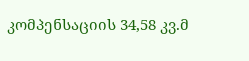კომპენსაციის 34,58 კვ.მ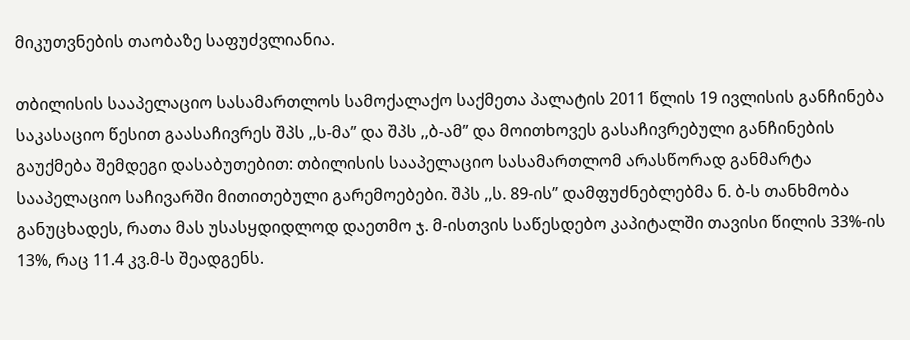მიკუთვნების თაობაზე საფუძვლიანია.

თბილისის სააპელაციო სასამართლოს სამოქალაქო საქმეთა პალატის 2011 წლის 19 ივლისის განჩინება საკასაციო წესით გაასაჩივრეს შპს ,,ს-მა” და შპს ,,ბ-ამ” და მოითხოვეს გასაჩივრებული განჩინების გაუქმება შემდეგი დასაბუთებით: თბილისის სააპელაციო სასამართლომ არასწორად განმარტა სააპელაციო საჩივარში მითითებული გარემოებები. შპს ,,ს. 89-ის” დამფუძნებლებმა ნ. ბ-ს თანხმობა განუცხადეს, რათა მას უსასყდიდლოდ დაეთმო ჯ. მ-ისთვის საწესდებო კაპიტალში თავისი წილის 33%-ის 13%, რაც 11.4 კვ.მ-ს შეადგენს.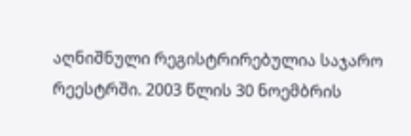აღნიშნული რეგისტრირებულია საჯარო რეესტრში. 2003 წლის 30 ნოემბრის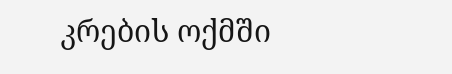კრების ოქმში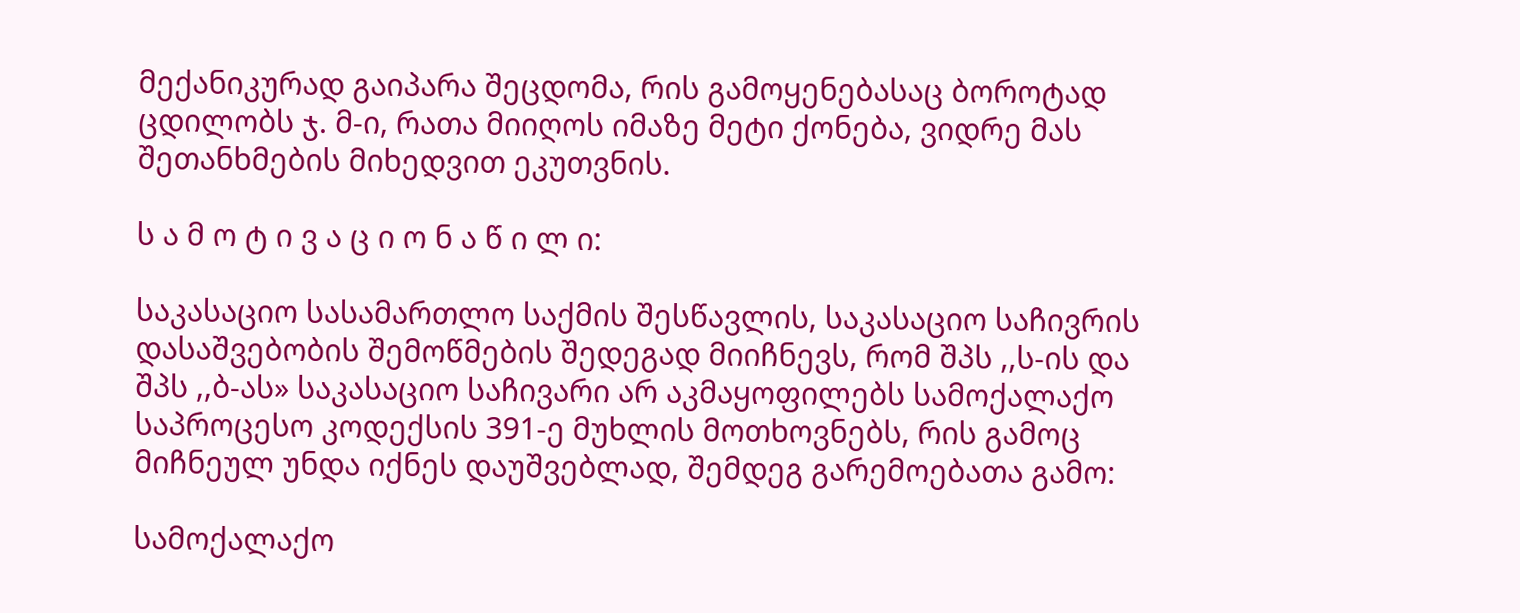მექანიკურად გაიპარა შეცდომა, რის გამოყენებასაც ბოროტად ცდილობს ჯ. მ-ი, რათა მიიღოს იმაზე მეტი ქონება, ვიდრე მას შეთანხმების მიხედვით ეკუთვნის.

ს ა მ ო ტ ი ვ ა ც ი ო ნ ა წ ი ლ ი:

საკასაციო სასამართლო საქმის შესწავლის, საკასაციო საჩივრის დასაშვებობის შემოწმების შედეგად მიიჩნევს, რომ შპს ,,ს-ის და შპს ,,ბ-ას» საკასაციო საჩივარი არ აკმაყოფილებს სამოქალაქო საპროცესო კოდექსის 391-ე მუხლის მოთხოვნებს, რის გამოც მიჩნეულ უნდა იქნეს დაუშვებლად, შემდეგ გარემოებათა გამო:

სამოქალაქო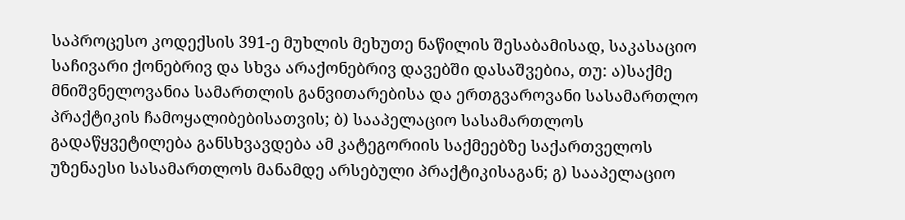საპროცესო კოდექსის 391-ე მუხლის მეხუთე ნაწილის შესაბამისად, საკასაციო საჩივარი ქონებრივ და სხვა არაქონებრივ დავებში დასაშვებია, თუ: ა)საქმე მნიშვნელოვანია სამართლის განვითარებისა და ერთგვაროვანი სასამართლო პრაქტიკის ჩამოყალიბებისათვის; ბ) სააპელაციო სასამართლოს გადაწყვეტილება განსხვავდება ამ კატეგორიის საქმეებზე საქართველოს უზენაესი სასამართლოს მანამდე არსებული პრაქტიკისაგან; გ) სააპელაციო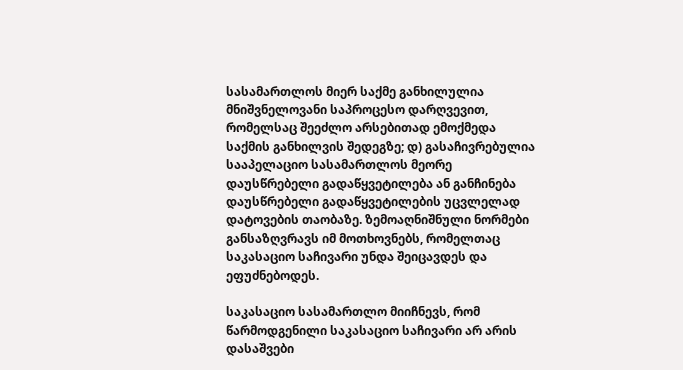სასამართლოს მიერ საქმე განხილულია მნიშვნელოვანი საპროცესო დარღვევით, რომელსაც შეეძლო არსებითად ემოქმედა საქმის განხილვის შედეგზე; დ) გასაჩივრებულია სააპელაციო სასამართლოს მეორე დაუსწრებელი გადაწყვეტილება ან განჩინება დაუსწრებელი გადაწყვეტილების უცვლელად დატოვების თაობაზე. ზემოაღნიშნული ნორმები განსაზღვრავს იმ მოთხოვნებს, რომელთაც საკასაციო საჩივარი უნდა შეიცავდეს და ეფუძნებოდეს.

საკასაციო სასამართლო მიიჩნევს, რომ წარმოდგენილი საკასაციო საჩივარი არ არის დასაშვები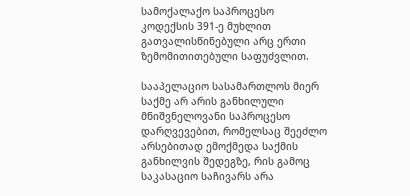სამოქალაქო საპროცესო კოდექსის 391-ე მუხლით გათვალისწინებული არც ერთი ზემომითითებული საფუძვლით.

სააპელაციო სასამართლოს მიერ საქმე არ არის განხილული მნიშვნელოვანი საპროცესო დარღვევებით, რომელსაც შეეძლო არსებითად ემოქმედა საქმის განხილვის შედეგზე, რის გამოც საკასაციო საჩივარს არა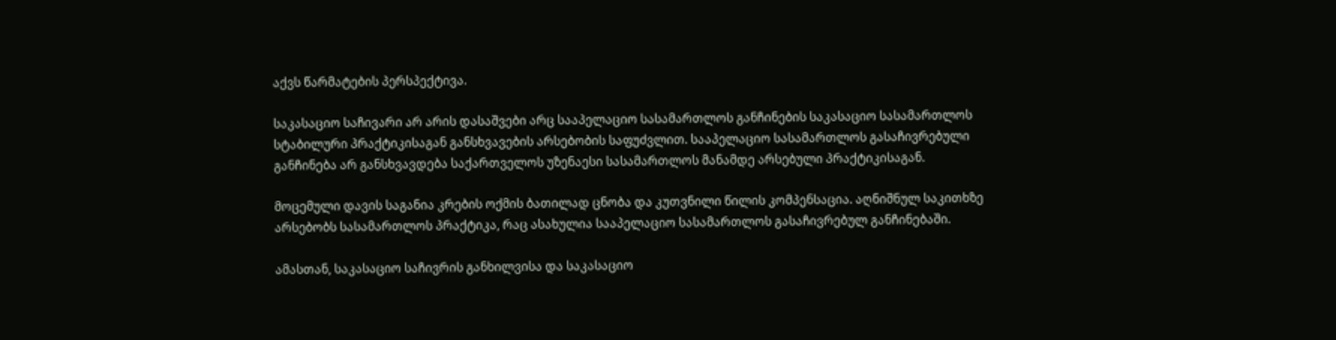აქვს წარმატების პერსპექტივა.

საკასაციო საჩივარი არ არის დასაშვები არც სააპელაციო სასამართლოს განჩინების საკასაციო სასამართლოს სტაბილური პრაქტიკისაგან განსხვავების არსებობის საფუძვლით. სააპელაციო სასამართლოს გასაჩივრებული განჩინება არ განსხვავდება საქართველოს უზენაესი სასამართლოს მანამდე არსებული პრაქტიკისაგან.

მოცემული დავის საგანია კრების ოქმის ბათილად ცნობა და კუთვნილი წილის კომპენსაცია. აღნიშნულ საკითხზე არსებობს სასამართლოს პრაქტიკა, რაც ასახულია სააპელაციო სასამართლოს გასაჩივრებულ განჩინებაში.

ამასთან, საკასაციო საჩივრის განხილვისა და საკასაციო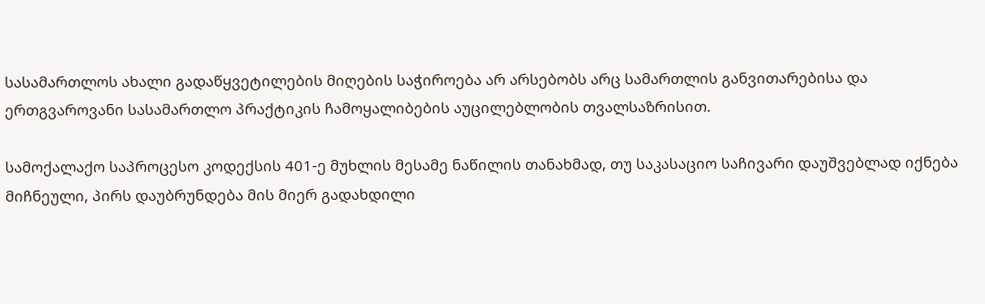სასამართლოს ახალი გადაწყვეტილების მიღების საჭიროება არ არსებობს არც სამართლის განვითარებისა და ერთგვაროვანი სასამართლო პრაქტიკის ჩამოყალიბების აუცილებლობის თვალსაზრისით.

სამოქალაქო საპროცესო კოდექსის 401-ე მუხლის მესამე ნაწილის თანახმად, თუ საკასაციო საჩივარი დაუშვებლად იქნება მიჩნეული, პირს დაუბრუნდება მის მიერ გადახდილი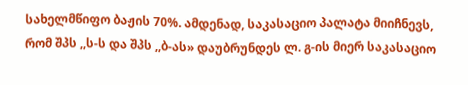სახელმწიფო ბაჟის 70%. ამდენად, საკასაციო პალატა მიიჩნევს, რომ შპს ,,ს-ს და შპს ,,ბ-ას» დაუბრუნდეს ლ. გ-ის მიერ საკასაციო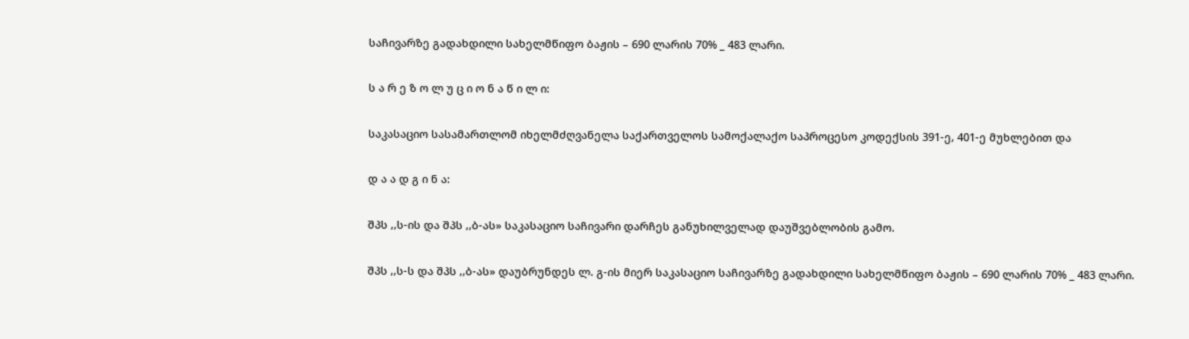საჩივარზე გადახდილი სახელმწიფო ბაჟის – 690 ლარის 70% _ 483 ლარი.

ს ა რ ე ზ ო ლ უ ც ი ო ნ ა წ ი ლ ი:

საკასაციო სასამართლომ იხელმძღვანელა საქართველოს სამოქალაქო საპროცესო კოდექსის 391-ე, 401-ე მუხლებით და

დ ა ა დ გ ი ნ ა:

შპს ,,ს-ის და შპს ,,ბ-ას» საკასაციო საჩივარი დარჩეს განუხილველად დაუშვებლობის გამო.

შპს ,,ს-ს და შპს ,,ბ-ას» დაუბრუნდეს ლ. გ-ის მიერ საკასაციო საჩივარზე გადახდილი სახელმწიფო ბაჟის – 690 ლარის 70% _ 483 ლარი.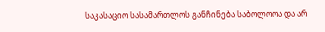საკასაციო სასამართლოს განჩინება საბოლოოა და არ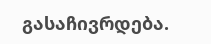გასაჩივრდება.